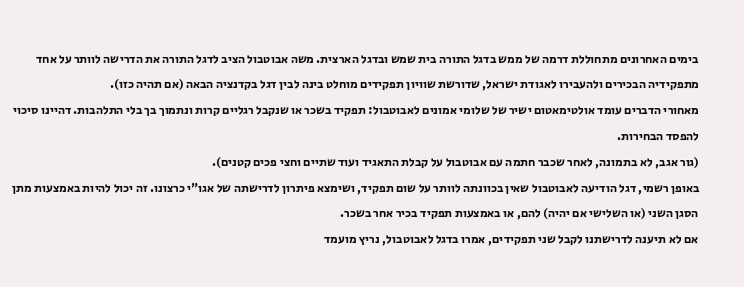בימים האחרונים מתחוללת דרמה של ממש בדגל התורה בית שמש ובדגל הארצית. משה אבוטבול הציב לדגל התורה את הדרישה לוותר על אחד מתפקידיה הבכירים ולהעבירו לאגודת ישראל, שדורשת שוויון תפקידים מוחלט בינה לבין דגל בקדנציה הבאה (אם תהיה כזו).
מאחורי הדברים עומד אולטימאטום ישיר של שלומי אמונים לאבוטבול: תפקיד בשכר או שנקבל רגליים קרות ונתמוך בך בלי התלהבות. דהיינו סיכוי להפסד הבחירות.
(גור אגב, לא בתמונה, לאחר שכבר חתמה עם אבוטבול על קבלת התאגיד ועוד שתיים וחצי פכים קטנים).
באופן רשמי, דגל הודיעה לאבוטבול שאין בכוונתה לוותר על שום תפקיד, ושימצא פיתרון לדרישתה של אגו"י כרצונו. זה יכול להיות באמצעות מתן הסגן השני (או השלישי אם יהיה) להם, או באמצעות תפקיד בכיר אחר בשכר.
אם לא תיענה לדרישתנו לקבל שני תפקידים, אמרו בדגל לאבוטבול, נריץ מועמד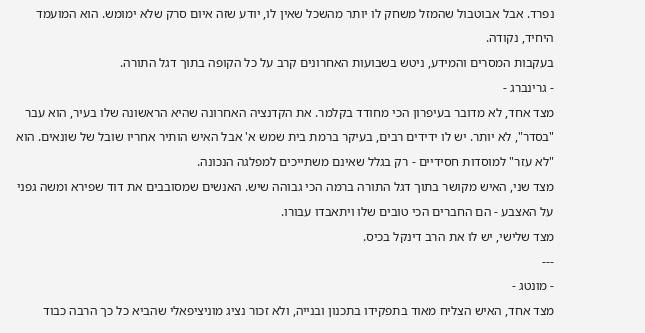נפרד. אבל אבוטבול שהמזל משחק לו יותר מהשכל שאין לו, יודע שזה איום סרק שלא ימומש. הוא המועמד היחיד, נקודה.
בעקבות המסרים והמידע, ניטש בשבועות האחרונים קרב על כל הקופה בתוך דגל התורה.
- גרינברג -
מצד אחד, לא מדובר בעיפרון הכי מחודד בקלמר. את הקדנציה האחרונה שהיא הראשונה שלו בעיר, הוא עבר "בסדר", לא יותר. יש לו ידידים רבים, בעיקר ברמת בית שמש א' אבל האיש הותיר אחריו שובל של שונאים. הוא "לא עזר" למוסדות חסידיים - רק בגלל שאינם משתייכים למפלגה הנכונה.
מצד שני, האיש מקושר בתוך דגל התורה ברמה הכי גבוהה שיש. האנשים שמסובבים את דוד שפירא ומשה גפני על האצבע - הם החברים הכי טובים שלו ויתאבדו עבורו.
מצד שלישי, יש לו את הרב דינקל בכיס.
---
- מונטג -
מצד אחד, האיש הצליח מאוד בתפקידו בתכנון ובנייה, ולא זכור נציג מוניציפאלי שהביא כל כך הרבה כבוד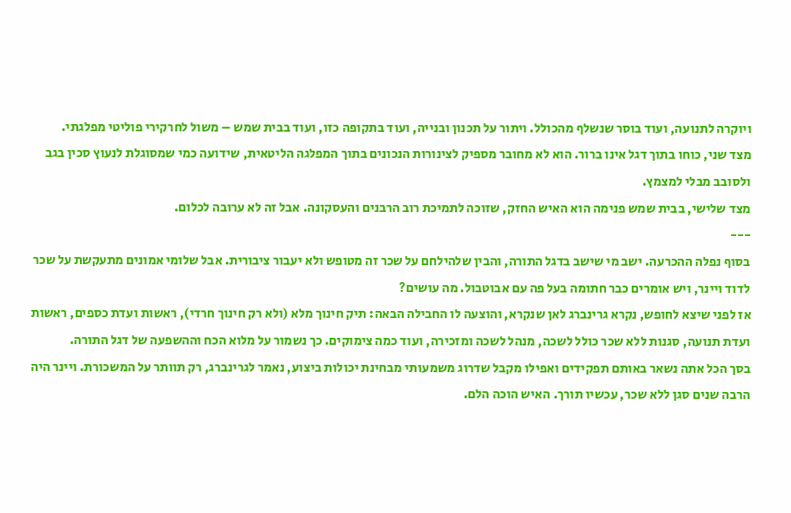ויוקרה לתנועה, ועוד בוסר שנשלף מהכולל. ויתור על תכנון ובנייה, ועוד בתקופה כזו, ועוד בבית שמש – משול לחרקירי פוליטי מפלגתי.
מצד שני, כוחו בתוך דגל אינו ברור. הוא לא מחובר מספיק לצינורות הנכונים בתוך המפלגה הליטאית, שידועה כמי שמסוגלת לנעוץ סכין בגב ולסובב מבלי למצמץ.
מצד שלישי, בבית שמש פנימה הוא האיש החזק, שזוכה לתמיכת רוב הרבנים והעסקונה. אבל זה לא ערובה לכלום.
---
בסוף נפלה ההכרעה. ישב מי שישב בדגל התורה, והבין שלהילחם על שכר זה מטופש ולא יעבור ציבורית. אבל שלומי אמונים מתעקשת על שכר לדוד ויינר, ויש אומרים כבר חתומה בעל פה עם אבוטבול. מה עושים?
אז לפני שיצא לחופש, נקרא גרינברג לאן שנקרא, והוצעה לו החבילה הבאה: תיק חינוך מלא (ולא רק חינוך חרדי), ראשות ועדת כספים, ראשות ועדת תנועה, סגנות ללא שכר כולל לשכה, מנהל לשכה ומזכירה, ועוד כמה צימוקים. כך נשמור על מלוא הכח וההשפעה של דגל התורה.
בסך הכל אתה נשאר באותם תפקידים ואפילו מקבל שדרוג משמעותי מבחינת יכולות ביצוע, נאמר לגרינברג, רק תוותר על המשכורת. ויינר היה הרבה שנים סגן ללא שכר, עכשיו תורך. האיש הוכה הלם.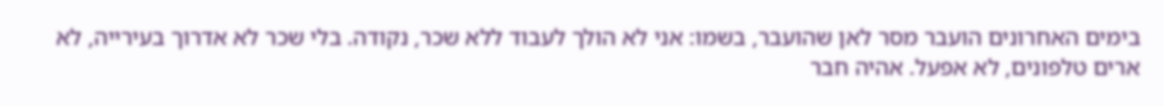בימים האחרונים הועבר מסר לאן שהועבר, בשמו: אני לא הולך לעבוד ללא שכר, נקודה. בלי שכר לא אדרוך בעירייה, לא ארים טלפונים, לא אפעל. אהיה חבר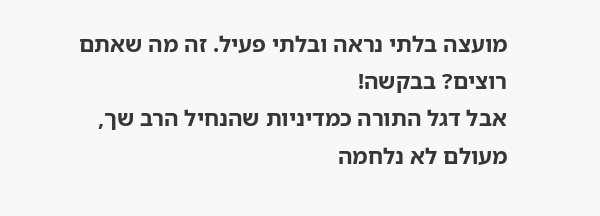מועצה בלתי נראה ובלתי פעיל. זה מה שאתם רוצים? בבקשה!
אבל דגל התורה כמדיניות שהנחיל הרב שך, מעולם לא נלחמה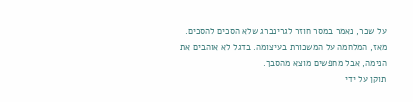על שכר, נאמר במסר חוזר לגרינברג שלא הסכים להסכים.
מאז, המלחמה על המשכורת בעיצומה. בדגל לא אוהבים את הנימה, אבל מחפשים מוצא מהסבך.
תוקן על ידי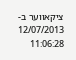ציקאווער ב- 12/07/2013 11:06:28